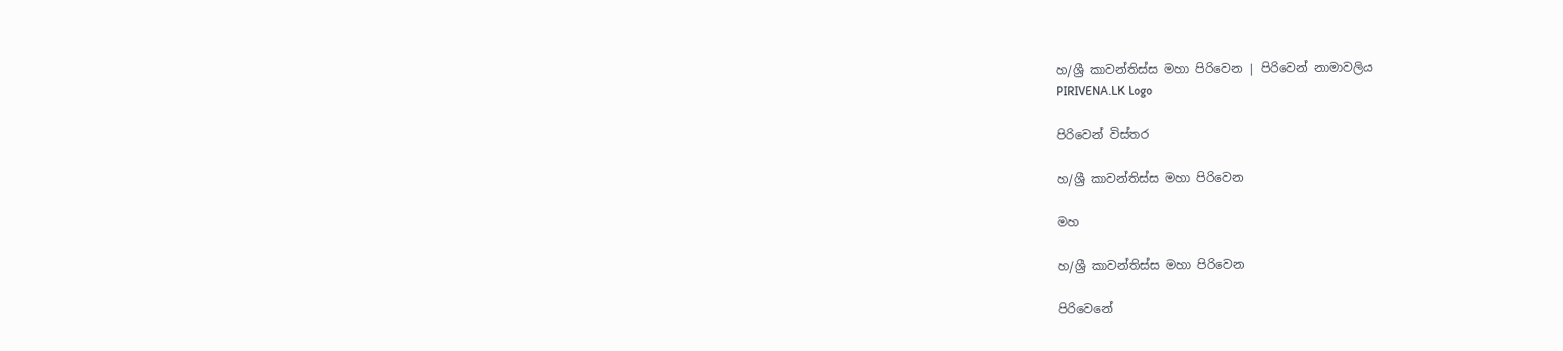හ/ශ්‍රී කාවන්තිස්ස මහා පිරිවෙන | පිරිවෙන් නාමාවලිය
PIRIVENA.LK Logo

පිරිවෙන් විස්තර

හ/ශ්‍රී කාවන්තිස්ස මහා පිරිවෙන

මහ

හ/ශ්‍රී කාවන්තිස්ස මහා පිරිවෙන

පිරිවෙනේ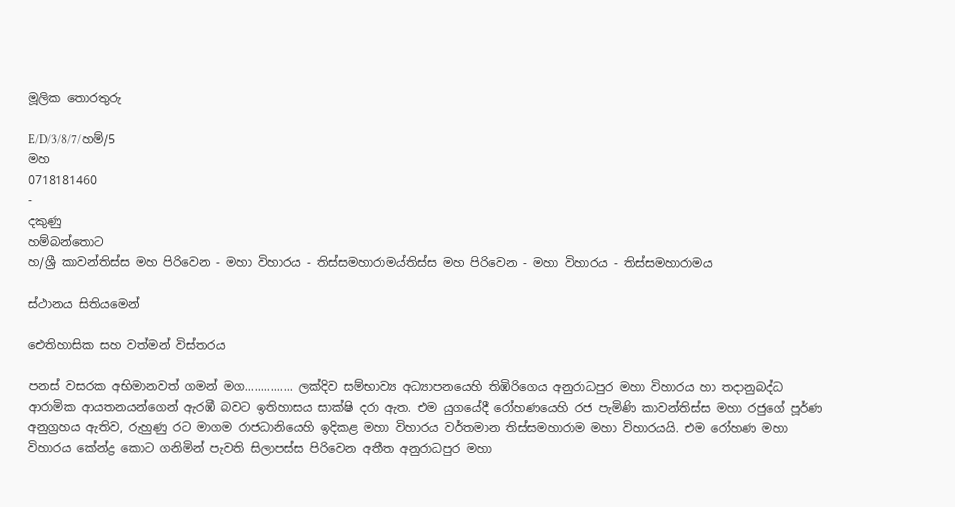මූලික තොරතුරු

E/D/3/8/7/හම්/5
මහ
0718181460
-
දකුණු
හම්බන්තොට
හ/ශ්‍රී කාවන්තිස්ස මහ පිරිවෙන - මහා විහාරය - තිස්සමහාරාමය්තිස්ස මහ පිරිවෙන - මහා විහාරය - තිස්සමහාරාමය

ස්ථානය සිතියමෙන්

ඓතිහාසික සහ වත්මන් විස්තරය

පනස් වසරක අභිමානවත් ගමන් මග............... ලක්දිව සම්භාව්‍ය අධ්‍යාපනයෙහි තිඹිරිගෙය අනුරාධපුර මහා විහාරය හා තදානුබද්ධ ආරාමික ආයතනයන්ගෙන් ඇරඹී බවට ඉතිහාසය සාක්ෂි දරා ඇත. එම යුගයේදී රෝහණයෙහි රජ පැමිණි කාවන්තිස්ස මහා රජුගේ පූර්ණ අනුග්‍රහය ඇතිව, රුහුණු රට මාගම රාජධානියෙහි ඉදිකළ මහා විහාරය වර්තමාන තිස්සමහාරාම මහා විහාරයයි. එම රෝහණ මහා විහාරය කේන්ද්‍ර කොට ගනිමින් පැවති සිලාපස්ස පිරිවෙන අතීත අනුරාධපුර මහා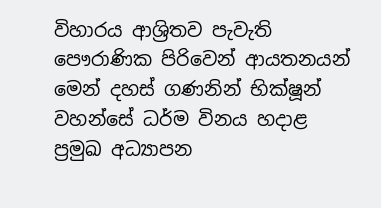විහාරය ආශ්‍රිතව පැවැති පෞරාණික පිරිවෙන් ආයතනයන් මෙන් දහස් ගණනින් භික්ෂූන් වහන්සේ ධර්ම විනය හදාළ ප්‍රමුඛ අධ්‍යාපන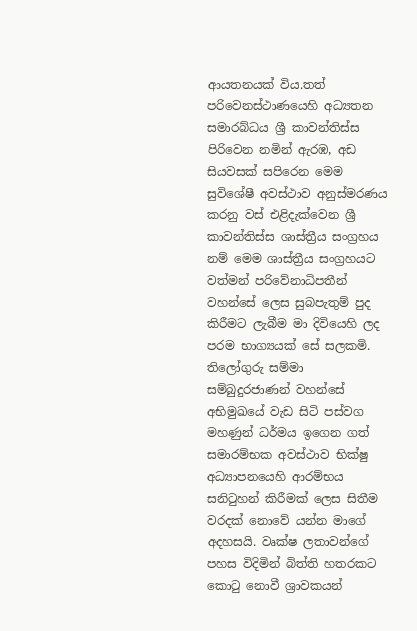ආයතනයක් විය.තත් පරිවෙනස්ථාණයෙහි අධ්‍යතන සමාරබ්ධය ශ්‍රී කාවන්තිස්ස පිරිවෙන නමින් ඇරඹ, අඩ සියවසක් සපිරෙන මෙම සුවිශේෂී අවස්ථාව අනුස්මරණය කරනු වස් එළිදැක්වෙන ශ්‍රී කාවන්තිස්ස ශාස්ත්‍රීය සංග්‍රහය නම් මෙම ශාස්ත්‍රීය සංග්‍රහයට වත්මන් පරිවේනාධිපතීන් වහන්සේ ලෙස සුබපැතුම් පුද කිරීමට ලැබීම මා දිවියෙහි ලද පරම භාග්‍යයක් සේ සලකමි. තිලෝගුරු සම්මා සම්බුදුරජාණන් වහන්සේ අභිමුඛයේ වැඩ සිටි පස්වග මහණුන් ධර්මය ඉගෙන ගත් සමාරම්භක අවස්ථාව භික්ෂු අධ්‍යාපනයෙහි ආරම්භය සනිටුහන් කිරීමක් ලෙස සිතීම වරදක් නොවේ යන්න මාගේ අදහසයි. වෘක්ෂ ලතාවන්ගේ පහස විදිමින් බිත්ති හතරකට කොටු නොවී ශ්‍රාවකයන්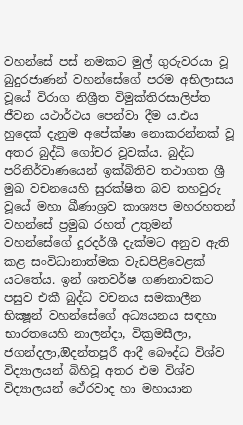වහන්සේ පස් නමකට මුල් ගුරුවරයා වූ බුදුරජාණන් වහන්සේගේ පරම අභිලාසය වූයේ විරාග නිශ්‍රීත විමුක්තිරසාලිප්ත ජීවන යථාර්ථය පෙන්වා දීම ය.එය හුදෙක් දැනුම අපේක්ෂා නොකරන්නක් වූ අතර බුද්ධි ගෝචර වූවක්ය. බුද්ධ පරිනිර්වාණයෙන් ඉක්බිතිව තථාගත ශ්‍රී මුඛ වචනයෙහි සුරක්ෂිත බව තහවුරු වූයේ මහා ඛීණාශ්‍රව කාශ්‍යප මහරහතන් වහන්සේ ප්‍රමුඛ රහත් උතුමන් වහන්සේගේ දූරදර්ශී දැක්මට අනුව ඇති කළ සංවිධානාත්මක වැඩපිළිවෙළක් යටතේය. ඉන් ශතවර්ෂ ගණනාවකට පසුව එකී බුද්ධ වචනය සමකාලීන භික්‍ෂූන් වහන්සේගේ අධ්‍යයනය සඳහා භාරතයෙහි නාලන්දා, වික්‍රමසීලා, ජගන්දලා,ඔිදන්තපූරී ආදී බෞද්ධ විශ්ව විද්‍යාලයන් බිහිවූ අතර එම විශ්ව විද්‍යාලයන් ථේරවාද හා මහායාන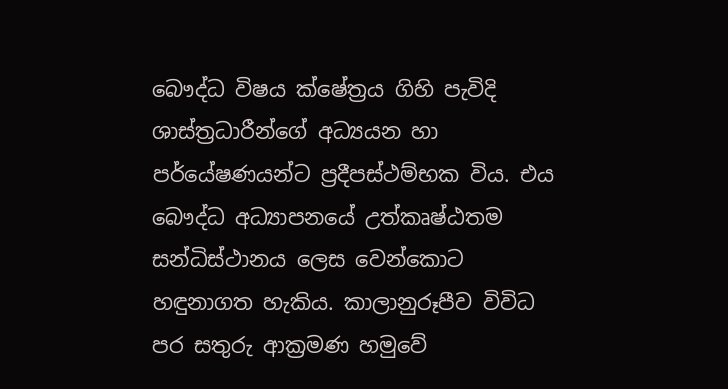බෞද්ධ විෂය ක්ෂේත්‍රය ගිහි පැවිදි ශාස්ත්‍රධාරීන්ගේ අධ්‍යයන හා පර්යේෂණයන්ට ප්‍රදීපස්ථම්භක විය. එය බෞද්ධ අධ්‍යාපනයේ උත්කෘෂ්ඨතම සන්ධිස්ථානය ලෙස වෙන්කොට හඳුනාගත හැකිය. කාලානුරූපීව විවිධ පර සතුරු ආක්‍රමණ හමුවේ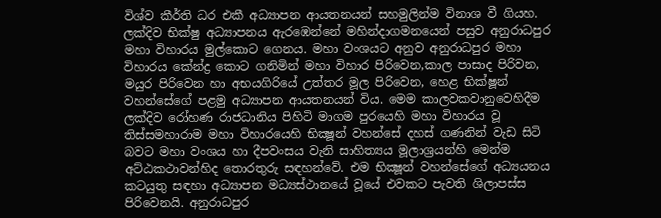විශ්ව කීර්ති ධර එකී අධ්‍යාපන ආයතනයන් සහමුලින්ම විනාශ වී ගියහ. ලක්දිව භික්ෂු අධ්‍යාපනය ඇරඹෙන්නේ මහින්දාගමනයෙන් පසුව අනුරාධපුර මහා විහාරය මුල්කොට ගෙනය. මහා වංශයට අනුව අනුරාධපුර මහා විහාරය කේන්ද්‍ර කොට ගනිමින් මහා විහාර පිරිවෙන,කාල පාසාද පිරිවන, මයුර පිරිවෙන හා අභයගිරියේ උත්තර මූල පිරිවෙන, හෙළ භික්ෂූන් වහන්සේගේ පළමු අධ්‍යාපන ආයතනයන් විය. මෙම කාලවකවානුවෙහිදීම ලක්දිව රෝහණ රාජධානිය පිහිටි මාගම පුරයෙහි මහා විහාරය වූ තිස්සමහාරාම මහා විහාරයෙහි භික්‍ෂූන් වහන්සේ දහස් ගණනින් වැඩ සිටි බවට මහා වංශය හා දීපවංසය වැනි සාහිත්‍යය මූලාශ්‍රයන්හි මෙන්ම අට්ඨකථාවන්හිද තොරතුරු සඳහන්වේ. එම භික්‍ෂූන් වහන්සේගේ අධ්‍යයනය කටයුතු සඳහා අධ්‍යාපන මධ්‍යස්ථානයේ වූයේ එවකට පැවති ශිලාපස්ස පිරිවෙනයි. අනුරාධපුර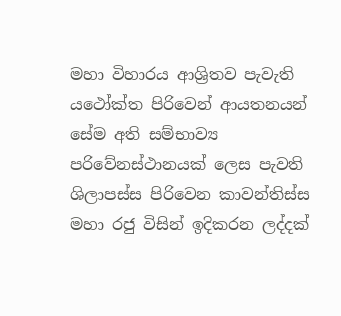මහා විහාරය ආශ්‍රිතව පැවැති යථෝක්ත පිරිවෙන් ආයතනයන් සේම අති සම්භාව්‍ය පරිවේනස්ථානයක් ලෙස පැවති ශිලාපස්ස පිරිවෙන කාවන්තිස්ස මහා රජු විසින් ඉදිකරන ලද්දක්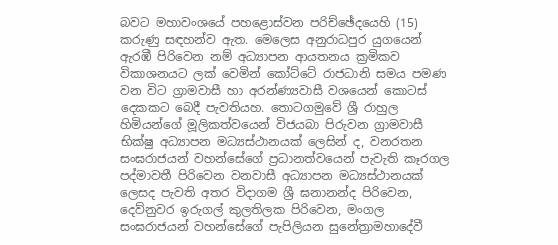බවට මහාවංශයේ පහළොස්වන පරිච්ඡේදයෙහි (15) කරුණු සඳහන්ව ඇත. මෙලෙස අනුරාධපුර යුගයෙන් ඇරඹී පිරිවෙන නම් අධ්‍යාපන ආයතනය ක්‍රමිකව විකාශනයට ලක් වෙමින් කෝට්ටේ රාජධානි සමය පමණ වන විට ග්‍රාමවාසී හා අරන්ණ්‍යවාසී වශයෙන් කොටස් දෙකකට බෙදී පැවතියහ. තොටගමුවේ ශ්‍රී රාහුල හිමියන්ගේ මූලිකත්වයෙන් විජයබා පිරුවන ග්‍රාමවාසී භික්ෂු අධ්‍යාපන මධ්‍යස්ථානයක් ලෙසින් ද, වනරතන සංඝරාජයන් වහන්සේගේ ප්‍රධානත්වයෙන් පැවැති කෑරගල පද්මාවතී පිරිවෙන වනවාසී අධ්‍යාපන මධ්‍යස්ථානයක් ලෙසද පැවති අතර විදාගම ශ්‍රී ඝනානන්ද පිරිවෙන, දෙව්නුවර ඉරුගල් කුලතිලක පිරිවෙන, මංගල සංඝරාජයන් වහන්සේගේ පැපිලියන සුනේත්‍රාමහාදේවී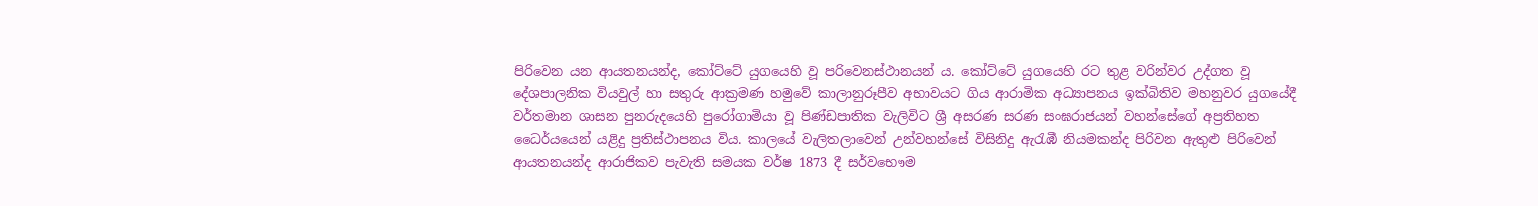පිරිවෙන යන ආයතනයන්ද, කෝට්ටේ යුගයෙහි වූ පරිවෙනස්ථානයන් ය. කෝට්ටේ යුගයෙහි රට තුළ වරින්වර උද්ගත වූ දේශපාලනික වියවුල් හා සතුරු ආක්‍රමණ හමුවේ කාලානුරූපීව අභාවයට ගිය ආරාමික අධ්‍යාපනය ඉක්බිතිව මහනුවර යුගයේදී වර්තමාන ශාසන පුනරුදයෙහි පුරෝගාමියා වූ පිණ්ඩපාතික වැලිවිට ශ්‍රී අසරණ සරණ සංඝරාජයන් වහන්සේගේ අප්‍රතිහත ධෛර්යයෙන් යළිදු ප්‍රතිස්ථාපනය විය. කාලයේ වැලිතලාවෙන් උන්වහන්සේ විසිනිදු ඇරැඹී නියමකන්ද පිරිවන ඇතුළු පිරිවෙන් ආයතනයන්ද ආරාජිකව පැවැති සමයක වර්ෂ 1873 දී සර්වභෞම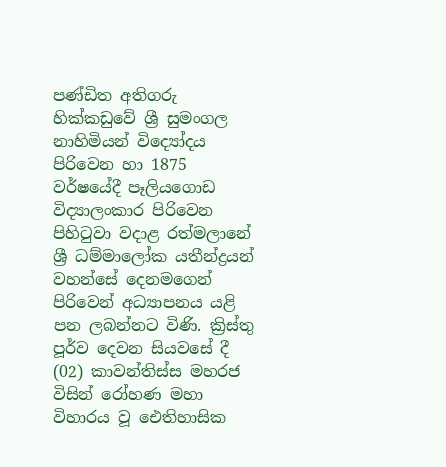පණ්ඩිත අතිගරු හික්කඩුවේ ශ්‍රී සුමංගල නාහිමියන් විද්‍යෝදය පිරිවෙන හා 1875 වර්ෂයේදී පෑලියගොඩ විද්‍යාලංකාර පිරිවෙන පිහිටුවා වදාළ රත්මලානේ ශ්‍රී ධම්මාලෝක යතීන්ද්‍රයන් වහන්සේ දෙනමගෙන් පිරිවෙන් අධ්‍යාපනය යළි පන ලබන්නට විණි. ක්‍රිස්තු පූර්ව දෙවන සියවසේ දී (02) කාවන්තිස්ස මහරජ විසින් රෝහණ මහා විහාරය වූ ඓතිහාසික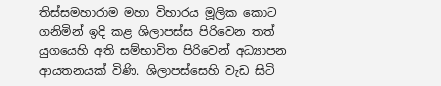තිස්සමහාරාම මහා විහාරය මූලික කොට ගනිමින් ඉදි කළ ශිලාපස්ස පිරිවෙන තත් යුගයෙහි අති සම්භාවිත පිරිවෙන් අධ්‍යාපන ආයතනයක් විණි. ශිලාපස්සෙහි වැඩ සිටි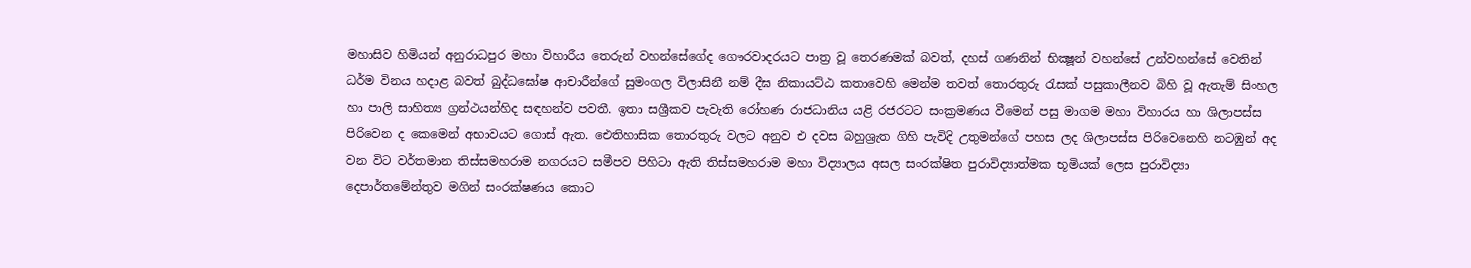මහාසිව හිමියන් අනුරාධපුර මහා විහාරීය තෙරුන් වහන්සේගේද ගෞරවාදරයට පාත්‍ර වූ තෙරණමක් බවත්, දහස් ගණනින් භික්‍ෂූන් වහන්සේ උන්වහන්සේ වෙතින් ධර්ම විනය හදාළ බවත් බුද්ධඝෝෂ ආචාරීන්ගේ සුමංගල විලාසිනී නම් දීඝ නිකායට්ඨ කතාවෙහි මෙන්ම තවත් තොරතුරු රැසක් පසුකාලීනව බිහි වූ ඇතැම් සිංහල හා පාලි සාහිත්‍ය ග්‍රන්ථයන්හිද සඳහන්ව පවතී. ඉතා සශ්‍රීකව පැවැති රෝහණ රාජධානිය යළි රජරටට සංක්‍රමණය වීමෙන් පසු මාගම මහා විහාරය හා ශිලාපස්ස පිරිවෙන ද කෙමෙන් අභාවයට ගොස් ඇත. ඓතිහාසික තොරතුරු වලට අනුව එ දවස බහුශ්‍රැත ගිහි පැවිදි උතුමන්ගේ පහස ලද ශිලාපස්ස පිරිවෙනෙහි නටඹුන් අද වන විට වර්තමාන තිස්සමහරාම නගරයට සමීපව පිහිටා ඇති තිස්සමහරාම මහා විද්‍යාලය අසල සංරක්ෂිත පුරාවිද්‍යාත්මක භූමියක් ලෙස පුරාවිද්‍යා දෙපාර්තමේන්තුව මගින් සංරක්ෂණය කොට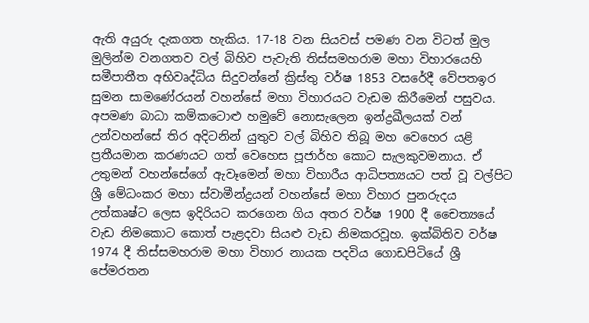ඇති අයුරු දැකගත හැකිය. 17-18 වන සියවස් පමණ වන විටත් මුල මුලින්ම වනගතව වල් බිහිව පැවැති තිස්සමහරාම මහා විහාරයෙහි සමීපාතීත අභිවෘද්ධිය සිදුවන්නේ ක්‍රිස්තු වර්ෂ 1853 වසරේදී වේපතඉර සුමන සාමණේරයන් වහන්සේ මහා විහාරයට වැඩම කිරීමෙන් පසුවය. අපමණ බාධා කම්කටොළු හමුවේ නොසැලෙන ඉන්ද්‍රඛීලයක් වන් උන්වහන්සේ තිර අදිටනින් යුතුව වල් බිහිව තිබූ මහ වෙහෙර යළි ප්‍රතීයමාන කරණයට ගත් වෙහෙස පූජාර්හ කොට සැලකුවමනාය. ඒ උතුමන් වහන්සේගේ ඇවෑමෙන් මහා විහාරීය ආධිපත්‍යයට පත් වූ වල්පිට ශ්‍රී මේධංකර මහා ස්වාමීන්ද්‍රයන් වහන්සේ මහා විහාර පුනරුදය උත්කෘෂ්ට ලෙස ඉදිරියට කරගෙන ගිය අතර වර්ෂ 1900 දී චෛත්‍යයේ වැඩ නිමකොට කොත් පැළදවා සියළු වැඩ නිමකරවූහ. ඉක්බිතිව වර්ෂ 1974 දී තිස්සමහරාම මහා විහාර නායක පදවිය ගොඩපිටියේ ශ්‍රී පේමරතන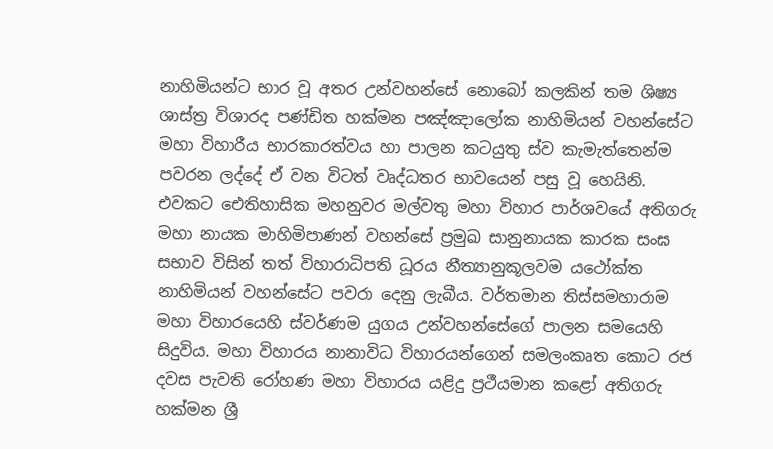නාහිමියන්ට භාර වූ අතර උන්වහන්සේ නොබෝ කලකින් තම ශිෂ්‍ය ශාස්ත්‍ර විශාරද පණ්ඩිත හක්මන පඤ්ඤාලෝක නාහිමියන් වහන්සේට මහා විහාරීය භාරකාරත්වය හා පාලන කටයුතු ස්ව කැමැත්තෙන්ම පවරන ලද්දේ ඒ වන විටත් වෘද්ධතර භාවයෙන් පසු වූ හෙයිනි. එවකට ඓතිහාසික මහනුවර මල්වතු මහා විහාර පාර්ශවයේ අතිගරු මහා නායක මාහිමිපාණන් වහන්සේ ප්‍රමුඛ සානුනායක කාරක සංඝ සභාව විසින් තත් විහාරාධිපති ධූරය නීත්‍යානුකූලවම යථෝක්ත නාහිමියන් වහන්සේට පවරා දෙනු ලැබීය. වර්තමාන තිස්සමහාරාම මහා විහාරයෙහි ස්වර්ණම යුගය උන්වහන්සේගේ පාලන සමයෙහි සිදුවිය. මහා විහාරය නානාවිධ විහාරයන්ගෙන් සමලංකෘත කොට රජ දවස පැවති රෝහණ මහා විහාරය යළිදු ප්‍රථීයමාන කළෝ අතිගරු හක්මන ශ්‍රී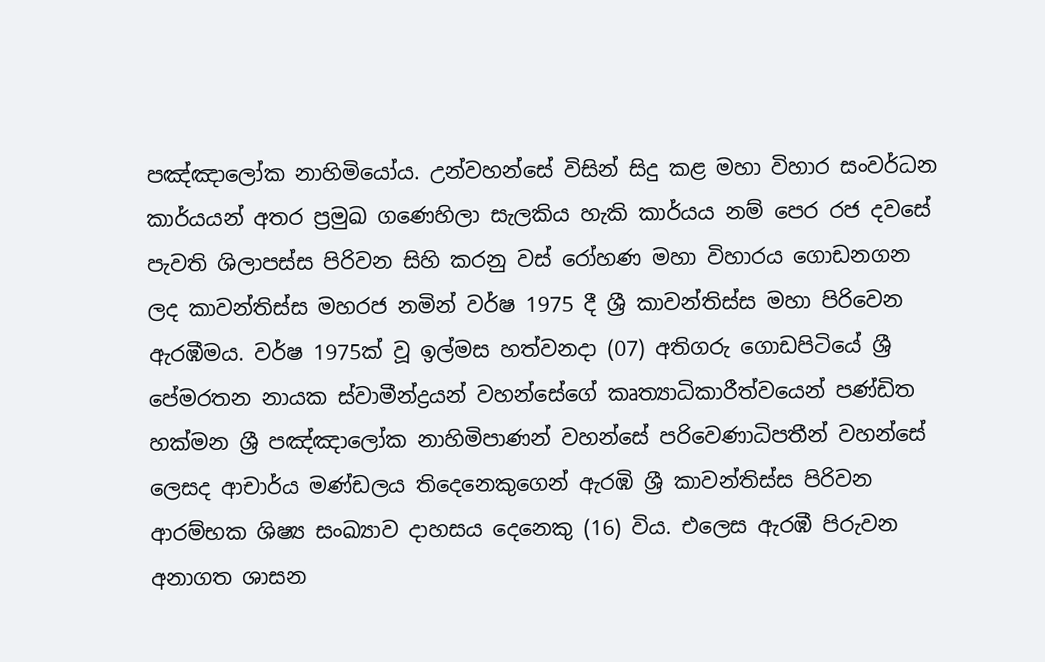පඤ්ඤාලෝක නාහිමියෝය. උන්වහන්සේ විසින් සිදු කළ මහා විහාර සංවර්ධන කාර්යයන් අතර ප්‍රමුඛ ගණෙහිලා සැලකිය හැකි කාර්යය නම් පෙර රජ දවසේ පැවති ශිලාපස්ස පිරිවන සිහි කරනු වස් රෝහණ මහා විහාරය ගොඩනගන ලද කාවන්තිස්ස මහරජ නමින් වර්ෂ 1975 දී ශ්‍රී කාවන්තිස්ස මහා පිරිවෙන ඇරඹීමය. වර්ෂ 1975ක් වූ ඉල්මස හත්වනදා (07) අතිගරු ගොඩපිටියේ ශ්‍රී පේමරතන නායක ස්වාමීන්ද්‍රයන් වහන්සේගේ කෘත්‍යාධිකාරීත්වයෙන් පණ්ඩිත හක්මන ශ්‍රී පඤ්ඤාලෝක නාහිමිපාණන් වහන්සේ පරිවෙණාධිපතීන් වහන්සේ ලෙසද ආචාර්ය මණ්ඩලය තිදෙනෙකුගෙන් ඇරඹි ශ්‍රී කාවන්තිස්ස පිරිවන ආරම්භක ශිෂ්‍ය සංඛ්‍යාව දාහසය දෙනෙකු (16) විය. එලෙස ඇරඹී පිරුවන අනාගත ශාසන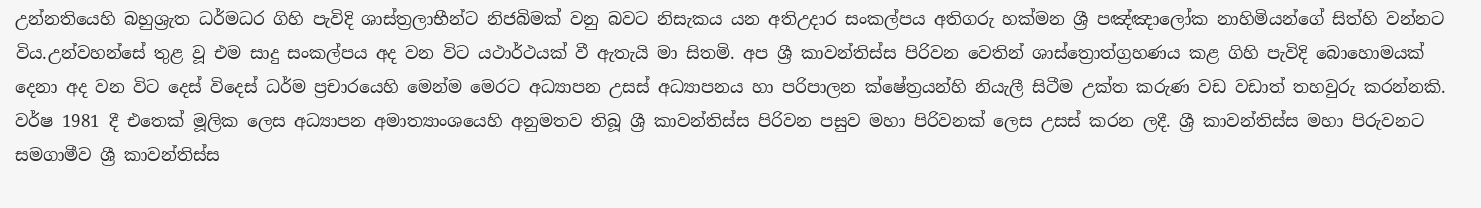උන්නතියෙහි බහුශ්‍රැත ධර්මධර ගිහි පැවිදි ශාස්ත්‍රලාභීන්ට නිජබිමක් වනු බවට නිසැකය යන අතිඋදාර සංකල්පය අතිගරු හක්මන ශ්‍රී පඤ්ඤාලෝක නාහිමියන්ගේ සිත්හි වන්නට විය.උන්වහන්සේ තුළ වූ එම සාදු සංකල්පය අද වන විට යථාර්ථයක් වී ඇතැයි මා සිතමි. අප ශ්‍රී කාවන්තිස්ස පිරිවන වෙතින් ශාස්ත්‍රොත්ග්‍රහණය කළ ගිහි පැවිදි බොහොමයක් දෙනා අද වන විට දෙස් විදෙස් ධර්ම ප්‍රචාරයෙහි මෙන්ම මෙරට අධ්‍යාපන උසස් අධ්‍යාපනය හා පරිපාලන ක්ෂේත්‍රයන්හි නියැලී සිටීම උක්ත කරුණ වඩ වඩාත් තහවුරු කරන්නකි. වර්ෂ 1981 දී එතෙක් මූලික ලෙස අධ්‍යාපන අමාත්‍යාංශයෙහි අනුමතව තිබූ ශ්‍රී කාවන්තිස්ස පිරිවන පසුව මහා පිරිවනක් ලෙස උසස් කරන ලදී. ශ්‍රී කාවන්තිස්ස මහා පිරුවනට සමගාමීව ශ්‍රී කාවන්තිස්ස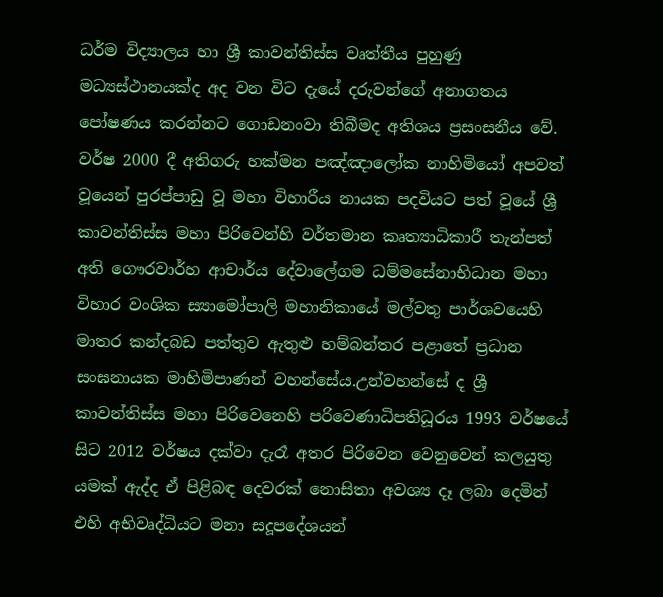ධර්ම විද්‍යාලය හා ශ්‍රී කාවන්තිස්ස වෘත්තීය පුහුණු මධ්‍යස්ථානයක්ද අද වන විට දැයේ දරුවන්ගේ අනාගතය පෝෂණය කරන්නට ගොඩනංවා තිබීමද අතිශය ප්‍රසංසනීය වේ. වර්ෂ 2000 දී අතිගරු හක්මන පඤ්ඤාලෝක නාහිමියෝ අපවත් වූයෙන් පුරප්පාඩු වූ මහා විහාරීය නායක පදවියට පත් වූයේ ශ්‍රී කාවන්තිස්ස මහා පිරිවෙන්හි වර්තමාන කෘත්‍යාධිකාරී තැන්පත් අති ගෞරවාර්හ ආචාර්ය දේවාලේගම ධම්මසේනාභිධාන මහා විහාර වංශික ස්‍යාමෝපාලි මහානිකායේ මල්වතු පාර්ශවයෙහි මාතර කන්දබඩ පත්තුව ඇතුළු හම්බන්තර පළාතේ ප්‍රධාන සංඝනායක මාහිමිපාණන් වහන්සේය.උන්වහන්සේ ද ශ්‍රී කාවන්තිස්ස මහා පිරිවෙනෙහි පරිවෙණාධිපතිධූරය 1993 වර්ෂයේ සිට 2012 වර්ෂය දක්වා දැරෑ අතර පිරිවෙන වෙනුවෙන් කලයුතු යමක් ඇද්ද ඒ පිළිබඳ දෙවරක් නොසිතා අවශ්‍ය දෑ ලබා දෙමින් එහි අභිවෘද්ධියට මනා සදූපදේශයන්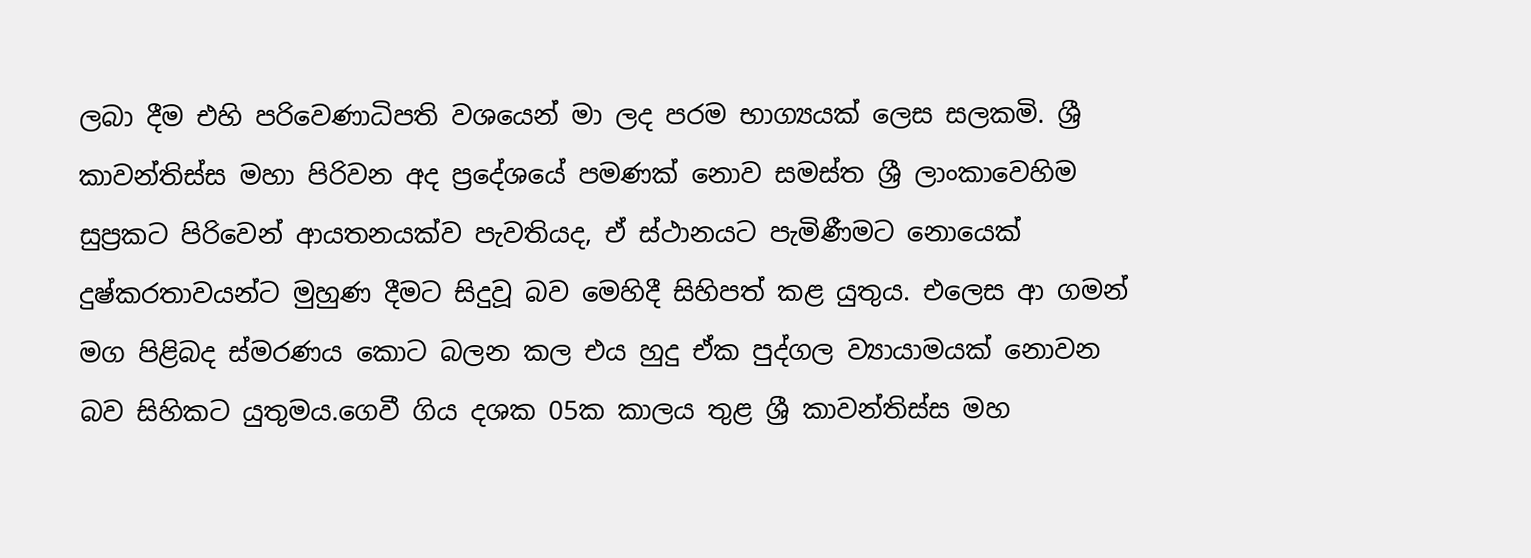ලබා දීම එහි පරිවෙණාධිපති වශයෙන් මා ලද පරම භාග්‍යයක් ලෙස සලකමි. ශ්‍රී කාවන්තිස්ස මහා පිරිවන අද ප්‍රදේශයේ පමණක් නොව සමස්ත ශ්‍රී ලාංකාවෙහිම සුප්‍රකට පිරිවෙන් ආයතනයක්ව පැවතියද, ඒ ස්ථානයට පැමිණීමට නොයෙක් දුෂ්කරතාවයන්ට මුහුණ දීමට සිදුවූ බව මෙහිදී සිහිපත් කළ යුතුය. එලෙස ආ ගමන් මග පිළිබද ස්මරණය කොට බලන කල එය හුදු ඒක පුද්ගල ව්‍යායාමයක් නොවන බව සිහිකට යුතුමය.ගෙවී ගිය දශක 05ක කාලය තුළ ශ්‍රී කාවන්තිස්ස මහ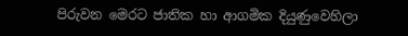පිරුවන මෙරට ජාතික හා ආගමික දියුණුවෙහිලා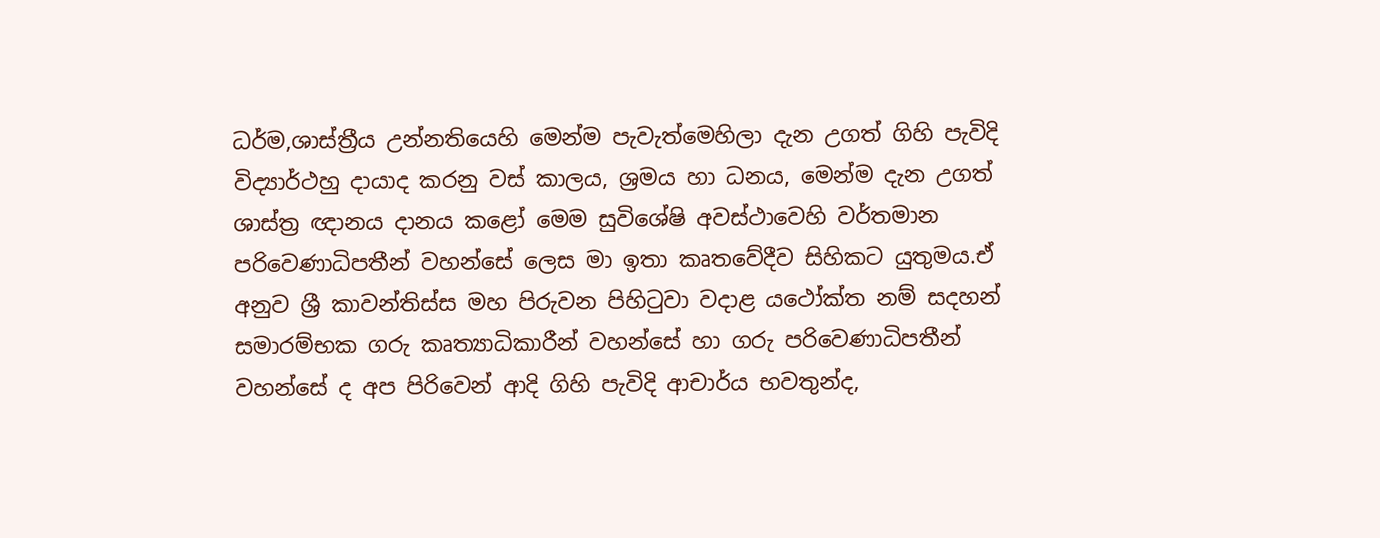ධර්ම,ශාස්ත්‍රීය උන්නතියෙහි මෙන්ම පැවැත්මෙහිලා දැන උගත් ගිහි පැවිදි විද්‍යාර්ථහු දායාද කරනු වස් කාලය, ශ්‍රමය හා ධනය, මෙන්ම දැන උගත් ශාස්ත්‍ර ඥානය දානය කළෝ මෙම සුවිශේෂි අවස්ථාවෙහි වර්තමාන පරිවෙණාධිපතීන් වහන්සේ ලෙස මා ඉතා කෘතවේදීව සිහිකට යුතුමය.ඒ අනුව ශ්‍රී කාවන්තිස්ස මහ පිරුවන පිහිටුවා වදාළ යථෝක්ත නම් සදහන් සමාරම්භක ගරු කෘත්‍යාධිකාරීන් වහන්සේ හා ගරු පරිවෙණාධිපතීන් වහන්සේ ද අප පිරිවෙන් ආදි ගිහි පැවිදි ආචාර්ය භවතුන්ද,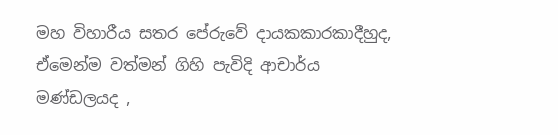මහ විහාරීය සතර පේරුවේ දායකකාරකාදීහුද, ඒමෙන්ම වත්මන් ගිහි පැවිදි ආචාර්ය මණ්ඩලයද ,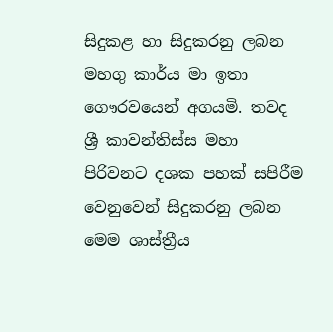සිදුකළ හා සිදුකරනු ලබන මහගු කාර්ය මා ඉතා ගෞරවයෙන් අගයමි. තවද ශ්‍රී කාවන්තිස්ස මහා පිරිවනට දශක පහක් සපිරීම වෙනුවෙන් සිදුකරනු ලබන මෙම ශාස්ත්‍රීය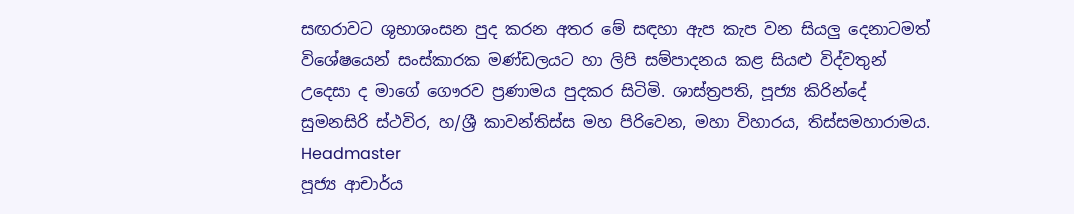සඟරාවට ශුභාශංසන පුද කරන අතර මේ සඳහා ඇප කැප වන සියලු දෙනාටමත් විශේෂයෙන් සංස්කාරක මණ්ඩලයට හා ලිපි සම්පාදනය කළ සියළු විද්වතුන් උදෙසා ද මාගේ ගෞරව ප්‍රණාමය පුදකර සිටිමි. ශාස්ත්‍රපති, පූජ්‍ය කිරින්දේ සුමනසිරි ස්ථවිර, හ/ශ්‍රී කාවන්තිස්ස මහ පිරිවෙන, මහා විහාරය, තිස්සමහාරාමය.
Headmaster
පූජ්‍ය ආචාර්ය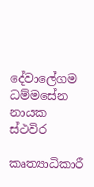දේවාලේගම ධම්මසේන නායක ස්ථවිර

කෘත්‍යාධිකාරී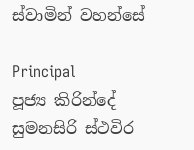ස්වාමින් වහන්සේ

Principal
පූජ්‍ය කිරින්දේ සුමනසිරි ස්ථවිර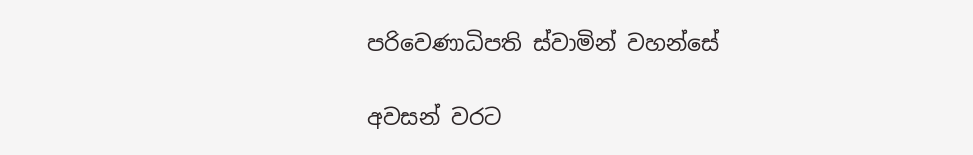පරිවෙණාධිපති ස්වාමින් වහන්සේ

අවසන් වරට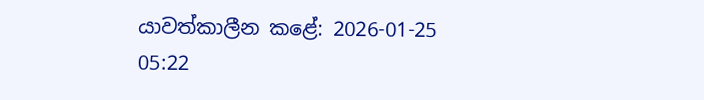යාවත්කාලීන කළේ: 2026-01-25 05:22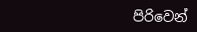පිරිවෙන්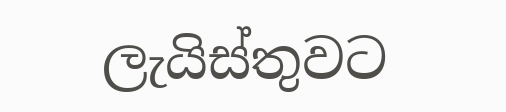ලැයිස්තුවට